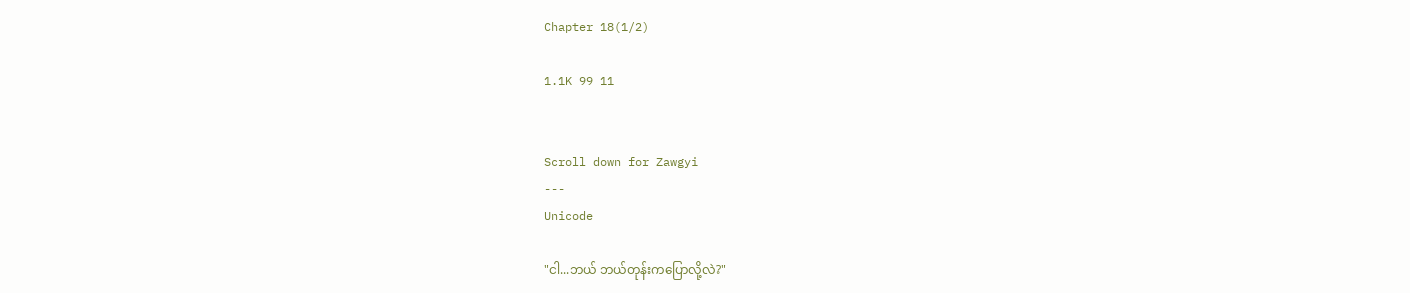Chapter 18(1/2)

1.1K 99 11


Scroll down for Zawgyi
---
Unicode

"ငါ...ဘယ် ဘယ်တုန်းကပြောလို့လဲ?"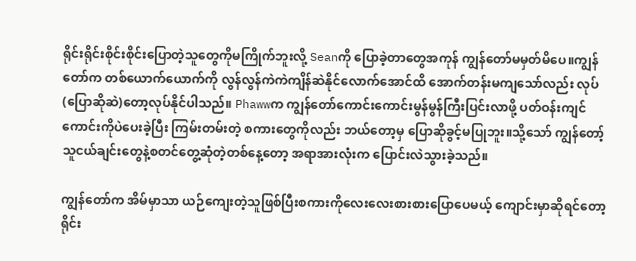ရိုင်းရိုင်းစိုင်းစိုင်းပြောတဲ့သူတွေကိုမကြိုက်ဘူးလို့ Seanကို ပြောခဲ့တာတွေအကုန် ကျွန်တော်မမှတ်မိပေ။ကျွန်တော်က တစ်ယောက်ယောက်ကို လွန်လွန်ကဲကဲကျိန်ဆဲနိုင်လောက်အောင်ထိ အောက်တန်းမကျသော်လည်း လုပ်(ပြောဆိုဆဲ)တော့လုပ်နိုင်ပါသည်။ Phawwက ကျွန်တော်ကောင်းကောင်းမွန်မွန်ကြီးပြင်းလာဖို့ ပတ်ဝန်းကျင်ကောင်းကိုပဲပေးခဲ့ပြီး ကြမ်းတမ်းတဲ့ စကားတွေကိုလည်း ဘယ်တော့မှ ပြောဆိုခွင့်မပြုဘူး။သို့သော် ကျွန်တော့်သူငယ်ချင်းတွေနဲ့စတင်တွေ့ဆုံတဲ့တစ်နေ့တော့ အရာအားလုံးက ပြောင်းလဲသွားခဲ့သည်။

ကျွန်တော်က အိမ်မှာသာ ယဉ်ကျေးတဲ့သူဖြစ်ပြီးစကားကိုလေးလေးစားစားပြောပေမယ့် ကျောင်းမှာဆိုရင်တော့ ရိုင်း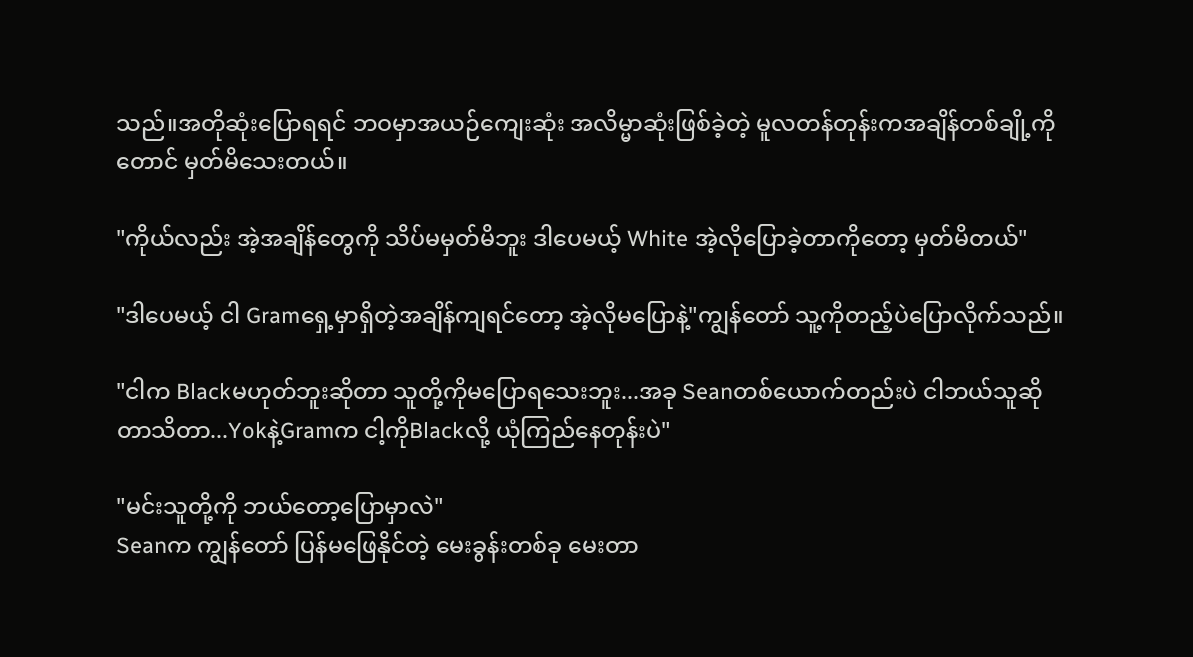သည်။အတိုဆုံးပြောရရင် ဘဝမှာအယဉ်ကျေးဆုံး အလိမ္မာဆုံးဖြစ်ခဲ့တဲ့ မူလတန်တုန်းကအချိန်တစ်ချို့ကိုတောင် မှတ်မိသေးတယ်။

"ကိုယ်လည်း အဲ့အချိန်တွေကို သိပ်မမှတ်မိဘူး ဒါပေမယ့် White အဲ့လိုပြောခဲ့တာကိုတော့ မှတ်မိတယ်"

"ဒါပေမယ့် ငါ Gramရှေ့မှာရှိတဲ့အချိန်ကျရင်တော့ အဲ့လိုမပြောနဲ့"ကျွန်တော် သူ့ကိုတည့်ပဲပြောလိုက်သည်။

"ငါက Blackမဟုတ်ဘူးဆိုတာ သူတို့ကိုမပြောရသေးဘူး...အခု Seanတစ်ယောက်တည်းပဲ ငါဘယ်သူဆိုတာသိတာ...Yokနဲ့Gramက ငါ့ကိုBlackလို့ ယုံကြည်နေတုန်းပဲ"

"မင်းသူတို့ကို ဘယ်တော့ပြောမှာလဲ"
Seanက ကျွန်တော် ပြန်မဖြေနိုင်တဲ့ မေးခွန်းတစ်ခု မေးတာ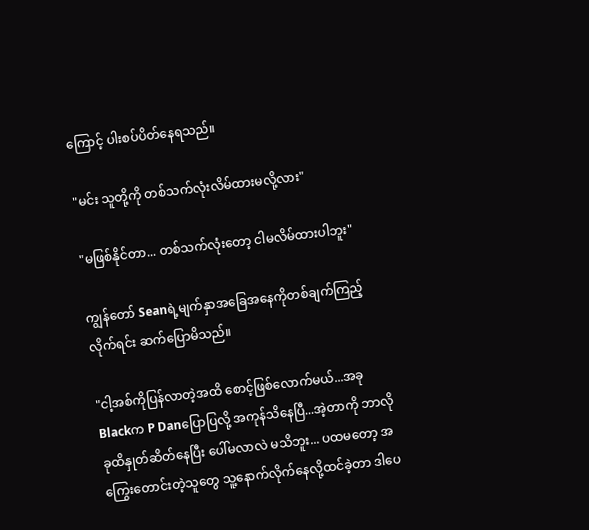ကြောင့် ပါးစပ်ပိတ်နေရသည်။

"မင်း သူတို့ကို တစ်သက်လုံးလိမ်ထားမလို့လား"

"မဖြစ်နိုင်တာ... တစ်သက်လုံးတော့ ငါမလိမ်ထားပါဘူး"

ကျွန်တော် Seanရဲ့မျက်နှာအခြေအနေကိုတစ်ချက်ကြည့်လိုက်ရင်း ဆက်ပြောမိသည်။

"ငါ့အစ်ကိုပြန်လာတဲ့အထိ စောင့်ဖြစ်လောက်မယ်...အခု Blackက P Danပြောပြလို့ အကုန်သိနေပြီ...အဲ့တာကို ဘာလိုခုထိနှုတ်ဆိတ်နေပြီး ပေါ်မလာလဲ မသိဘူး... ပထမတော့ အကြွေးတောင်းတဲ့သူတွေ သူ့နောက်လိုက်နေလို့ထင်ခဲ့တာ ဒါပေ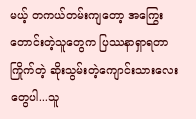မယ့် တကယ်တမ်းကျတော့ အကြွေးတောင်းတဲ့သူတွေက ပြဿနာရှာရတာကြိုက်တဲ့ ဆိုးသွမ်းတဲ့ကျောင်းသားလေးတွေပါ...သူ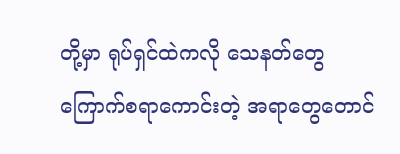တို့မှာ ရုပ်ရှင်ထဲကလို သေနတ်တွေ ကြောက်စရာကောင်းတဲ့ အရာတွေတောင်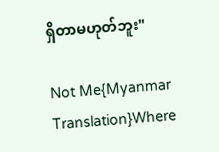ရှိတာမဟုတ်ဘူး"

Not Me{Myanmar Translation}Where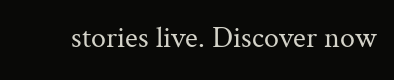stories live. Discover now